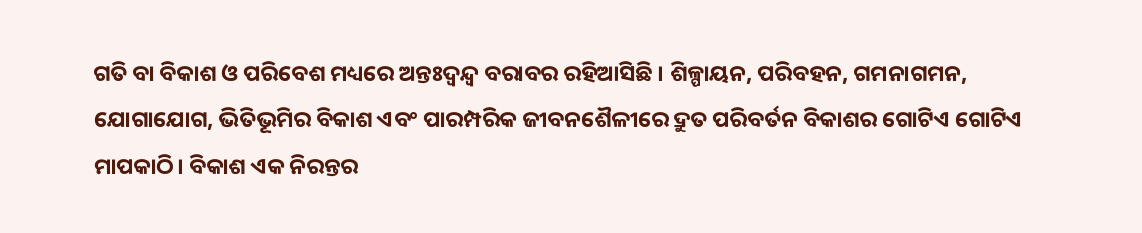ଗତି ବା ବିକାଶ ଓ ପରିବେଶ ମଧ୍ୟରେ ଅନ୍ତଃଦ୍ୱନ୍ଦ୍ୱ ବରାବର ରହିଆସିଛି । ଶିଳ୍ପାୟନ, ପରିବହନ, ଗମନାଗମନ, ଯୋଗାଯୋଗ, ଭିତିଭୂମିର ବିକାଶ ଏବଂ ପାରମ୍ପରିକ ଜୀବନଶୈଳୀରେ ଦ୍ରୁତ ପରିବର୍ତନ ବିକାଶର ଗୋଟିଏ ଗୋଟିଏ ମାପକାଠି। ବିକାଶ ଏକ ନିରନ୍ତର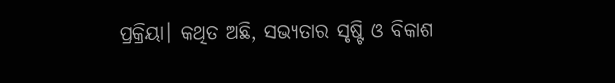ପ୍ରକ୍ରିୟା। କଥିତ ଅଛି, ସଭ୍ୟତାର ସୃଷ୍ଟି ଓ ବିକାଶ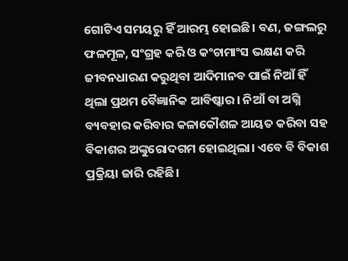ଗୋଟିଏ ସମୟରୁ ହିଁ ଆରମ୍ଭ ହୋଇଛି। ବଣ, ଜଙ୍ଗଲରୁ ଫଳମୂଳ, ସଂଗ୍ରହ କରି ଓ କଂଚାମାଂସ ଭକ୍ଷଣ କରି ଜୀବନଧାରଣ କରୁଥିବା ଆଦିମାନବ ପାଇଁ ନିଆଁ ହିଁ ଥିଲା ପ୍ରଥମ ବୈଜ୍ଞାନିକ ଆବିଷ୍କାର । ନିଆଁ ବା ଅଗ୍ନି ବ୍ୟବହାର କରିବାର କଳାକୌଶଳ ଆୟତ କରିବା ସହ ବିକାଶର ଅଙ୍କୁରୋଦଗମ ହୋଇଥିଲା। ଏବେ ବି ବିକାଶ ପ୍ରକ୍ରିୟା ଜାରି ରହିଛି।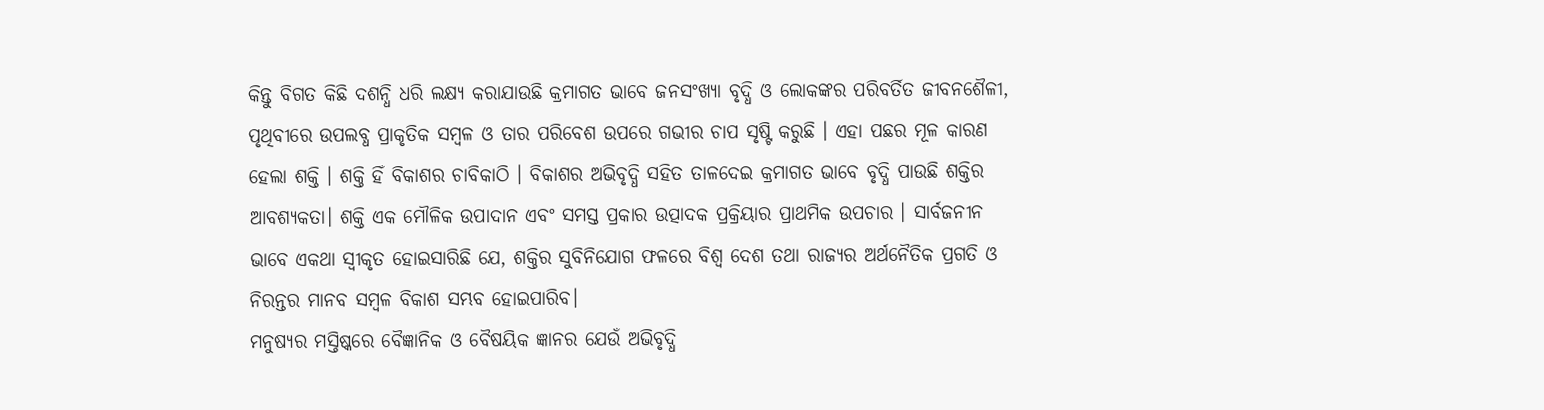କିନ୍ତୁ ବିଗତ କିଛି ଦଶନ୍ଧି ଧରି ଲକ୍ଷ୍ୟ କରାଯାଉଛି କ୍ରମାଗତ ଭାବେ ଜନସଂଖ୍ୟା ବୃଦ୍ଧି ଓ ଲୋକଙ୍କର ପରିବର୍ତିତ ଜୀବନଶୈଳୀ, ପୃଥିବୀରେ ଉପଲବ୍ଧ ପ୍ରାକୃତିକ ସମ୍ବଳ ଓ ତାର ପରିବେଶ ଉପରେ ଗଭୀର ଚାପ ସୃଷ୍ଟି କରୁଛି । ଏହା ପଛର ମୂଳ କାରଣ ହେଲା ଶକ୍ତି । ଶକ୍ତି ହିଁ ବିକାଶର ଚାବିକାଠି । ବିକାଶର ଅଭିବୃଦ୍ଧି ସହିତ ତାଳଦେଇ କ୍ରମାଗତ ଭାବେ ବୃଦ୍ଧି ପାଉଛି ଶକ୍ତିର ଆବଶ୍ୟକତା। ଶକ୍ତି ଏକ ମୌଳିକ ଉପାଦାନ ଏବଂ ସମସ୍ତ ପ୍ରକାର ଉତ୍ପାଦକ ପ୍ରକ୍ରିୟାର ପ୍ରାଥମିକ ଉପଚାର । ସାର୍ବଜନୀନ ଭାବେ ଏକଥା ସ୍ୱୀକୃତ ହୋଇସାରିଛି ଯେ, ଶକ୍ତିର ସୁବିନିଯୋଗ ଫଳରେ ବିଶ୍ୱ ଦେଶ ତଥା ରାଜ୍ୟର ଅର୍ଥନୈତିକ ପ୍ରଗତି ଓ ନିରନ୍ତର ମାନବ ସମ୍ବଳ ବିକାଶ ସମ୍ଭବ ହୋଇପାରିବ।
ମନୁଷ୍ୟର ମସ୍ତିଷ୍କରେ ବୈଜ୍ଞାନିକ ଓ ବୈଷୟିକ ଜ୍ଞାନର ଯେଉଁ ଅଭିବୃଦ୍ଧି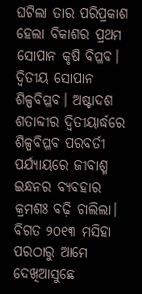ଘଟିଲା ତାର ପରିପ୍ରକାଶ ହେଲା ବିକାଶର ପ୍ରଥମ ସୋପାନ କୃଷି ବିପ୍ଳବ। ଦ୍ୱିତୀୟ ସୋପାନ ଶିଳ୍ପବିପ୍ଳବ। ଅଷ୍ଟାଦଶ ଶତାବ୍ଦୀର ଦ୍ୱିତୀୟାର୍ଦ୍ଧରେ ଶିଳ୍ପବିପ୍ଳବ ପରବର୍ତୀ ପର୍ଯ୍ୟାୟରେ ଜୀବାଶ୍ମ ଇନ୍ଧନର ବ୍ୟବହାର କ୍ରମଶଃ ବଢ଼ି ଚାଲିଲା। ବିଗତ ୨୦୧୩ ମସିହା ପରଠାରୁ ଆମେ ଦେଖିଆସୁଛେ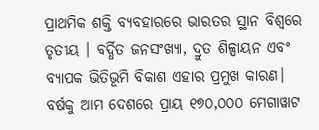ପ୍ରାଥମିକ ଶକ୍ତି ବ୍ୟବହାରରେ ଭାରତର ସ୍ଥାନ ବିଶ୍ୱରେ ତୃତୀୟ । ବର୍ଦ୍ଧିତ ଜନସଂଖ୍ୟା, ଦ୍ରୁତ ଶିଳ୍ପାୟନ ଏବଂ ବ୍ୟାପକ ଭିତିଭୂମି ବିକାଶ ଏହାର ପ୍ରମୁଖ କାରଣ। ବର୍ଷକୁ ଆମ ଦେଶରେ ପ୍ରାୟ ୧୭୦,୦୦୦ ମେଗାୱାଟ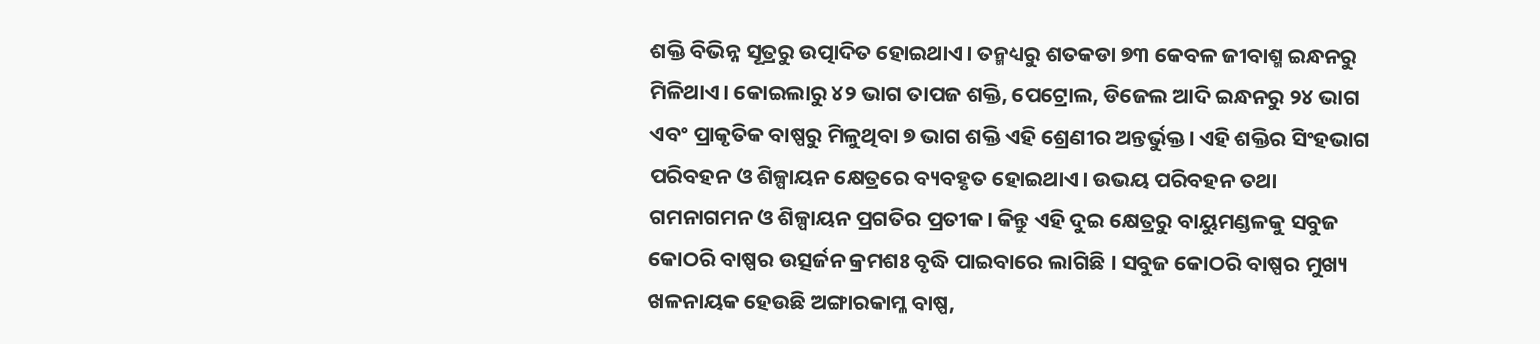ଶକ୍ତି ବିଭିନ୍ନ ସୂତ୍ରରୁ ଉତ୍ପାଦିତ ହୋଇଥାଏ। ତନ୍ମଧ୍ୟରୁ ଶତକଡା ୭୩ କେବଳ ଜୀବାଶ୍ମ ଇନ୍ଧନରୁ ମିଳିଥାଏ। କୋଇଲାରୁ ୪୨ ଭାଗ ତାପଜ ଶକ୍ତି, ପେଟ୍ରୋଲ, ଡିଜେଲ ଆଦି ଇନ୍ଧନରୁ ୨୪ ଭାଗ ଏବଂ ପ୍ରାକୃତିକ ବାଷ୍ପରୁ ମିଳୁଥିବା ୭ ଭାଗ ଶକ୍ତି ଏହି ଶ୍ରେଣୀର ଅନ୍ତର୍ଭୁକ୍ତ। ଏହି ଶକ୍ତିର ସିଂହଭାଗ ପରିବହନ ଓ ଶିଳ୍ପାୟନ କ୍ଷେତ୍ରରେ ବ୍ୟବହୃତ ହୋଇଥାଏ। ଉଭୟ ପରିବହନ ତଥା ଗମନାଗମନ ଓ ଶିଳ୍ପାୟନ ପ୍ରଗତିର ପ୍ରତୀକ। କିନ୍ତୁ ଏହି ଦୁଇ କ୍ଷେତ୍ରରୁ ବାୟୁମଣ୍ଡଳକୁ ସବୁଜ କୋଠରି ବାଷ୍ପର ଉତ୍ସର୍ଜନ କ୍ରମଶଃ ବୃଦ୍ଧି ପାଇବାରେ ଲାଗିଛି । ସବୁଜ କୋଠରି ବାଷ୍ପର ମୁଖ୍ୟ ଖଳନାୟକ ହେଉଛି ଅଙ୍ଗାରକାମ୍ଳ ବାଷ୍ପ,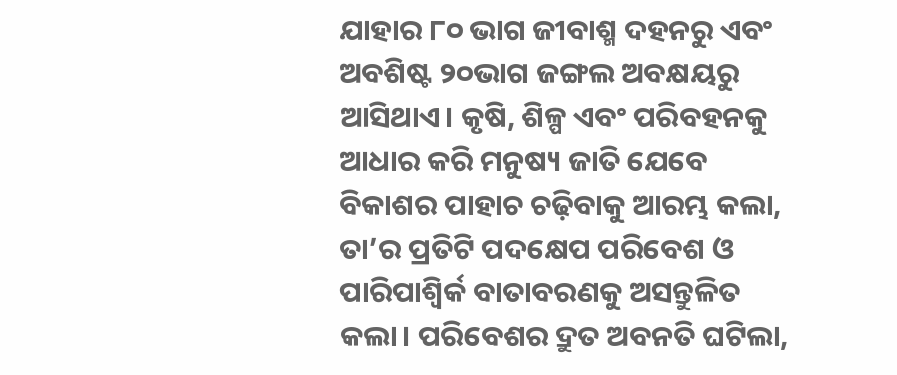ଯାହାର ୮୦ ଭାଗ ଜୀବାଶ୍ମ ଦହନରୁ ଏବଂ ଅବଶିଷ୍ଟ ୨୦ଭାଗ ଜଙ୍ଗଲ ଅବକ୍ଷୟରୁ ଆସିଥାଏ। କୃଷି, ଶିଳ୍ପ ଏବଂ ପରିବହନକୁ ଆଧାର କରି ମନୁଷ୍ୟ ଜାତି ଯେବେ ବିକାଶର ପାହାଚ ଚଢ଼ିବାକୁ ଆରମ୍ଭ କଲା, ତା’ର ପ୍ରତିଟି ପଦକ୍ଷେପ ପରିବେଶ ଓ ପାରିପାଶ୍ୱିର୍କ ବାତାବରଣକୁ ଅସନ୍ତୁଳିତ କଲା। ପରିବେଶର ଦ୍ରୁତ ଅବନତି ଘଟିଲା,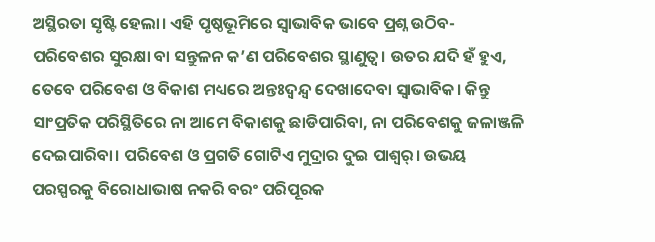ଅସ୍ଥିରତା ସୃଷ୍ଟି ହେଲା। ଏହି ପୃଷ୍ଠଭୂମିରେ ସ୍ୱାଭାବିକ ଭାବେ ପ୍ରଶ୍ନ ଉଠିବ- ପରିବେଶର ସୁରକ୍ଷା ବା ସନ୍ତୁଳନ କ’ଣ ପରିବେଶର ସ୍ଥାଣୁତ୍ୱ। ଉତର ଯଦି ହଁ ହୁଏ, ତେବେ ପରିବେଶ ଓ ବିକାଶ ମଧ୍ୟରେ ଅନ୍ତଃଦ୍ୱନ୍ଦ୍ୱ ଦେଖାଦେବା ସ୍ୱାଭାବିକ। କିନ୍ତୁ ସାଂପ୍ରତିକ ପରିସ୍ଥିତିରେ ନା ଆମେ ବିକାଶକୁ ଛାଡିପାରିବା, ନା ପରିବେଶକୁ ଜଳାଞ୍ଜଳି ଦେଇପାରିବା। ପରିବେଶ ଓ ପ୍ରଗତି ଗୋଟିଏ ମୁଦ୍ରାର ଦୁଇ ପାଶ୍ୱର୍। ଉଭୟ ପରସ୍ପରକୁ ବିରୋଧାଭାଷ ନକରି ବରଂ ପରିପୂରକ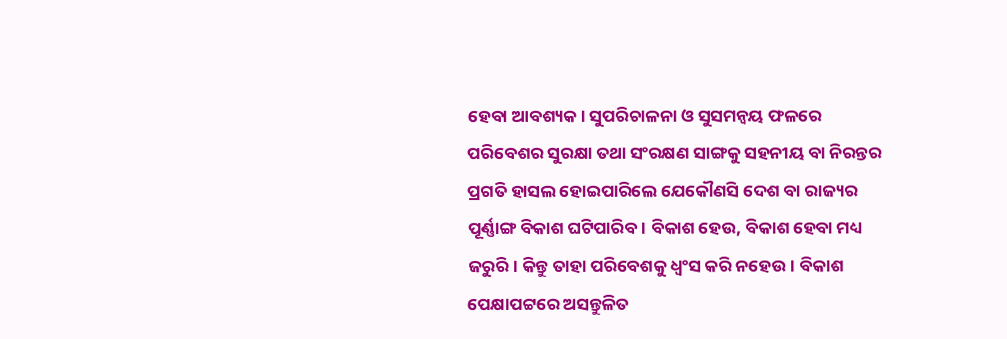ହେବା ଆବଶ୍ୟକ। ସୁପରିଚାଳନା ଓ ସୁସମନ୍ୱୟ ଫଳରେ ପରିବେଶର ସୁରକ୍ଷା ତଥା ସଂରକ୍ଷଣ ସାଙ୍ଗକୁ ସହନୀୟ ବା ନିରନ୍ତର ପ୍ରଗତି ହାସଲ ହୋଇପାରିଲେ ଯେକୌଣସି ଦେଶ ବା ରାଜ୍ୟର ପୂର୍ଣ୍ଣାଙ୍ଗ ବିକାଶ ଘଟିପାରିବ। ବିକାଶ ହେଉ, ବିକାଶ ହେବା ମଧ୍ୟ ଜରୁରି। କିନ୍ତୁ ତାହା ପରିବେଶକୁ ଧ୍ୱଂସ କରି ନହେଉ। ବିକାଶ ପେକ୍ଷାପଟ୍ଟରେ ଅସନ୍ତୁଳିତ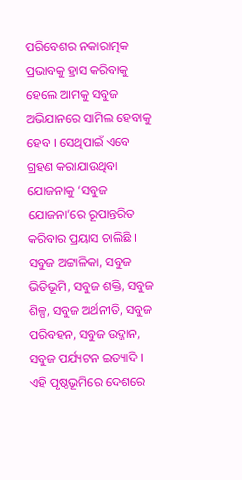ପରିବେଶର ନକାରାତ୍ମକ ପ୍ରଭାବକୁ ହ୍ରାସ କରିବାକୁ ହେଲେ ଆମକୁ ସବୁଜ ଅଭିଯାନରେ ସାମିଲ ହେବାକୁ ହେବ । ସେଥିପାଇଁ ଏବେ ଗ୍ରହଣ କରାଯାଉଥିବା ଯୋଜନାକୁ ‘ସବୁଜ ଯୋଜନା’ରେ ରୂପାନ୍ତରିତ କରିବାର ପ୍ରୟାସ ଚାଲିଛି । ସବୁଜ ଅଟ୍ଟାଳିକା, ସବୁଜ ଭିତିଭୂମି, ସବୁଜ ଶକ୍ତି, ସବୁଜ ଶିଳ୍ପ, ସବୁଜ ଅର୍ଥନୀତି, ସବୁଜ ପରିବହନ, ସବୁଜ ଉଦ୍ଜାନ, ସବୁଜ ପର୍ଯ୍ୟଟନ ଇତ୍ୟାଦି । ଏହି ପୃଷ୍ଠଭୂମିରେ ଦେଶରେ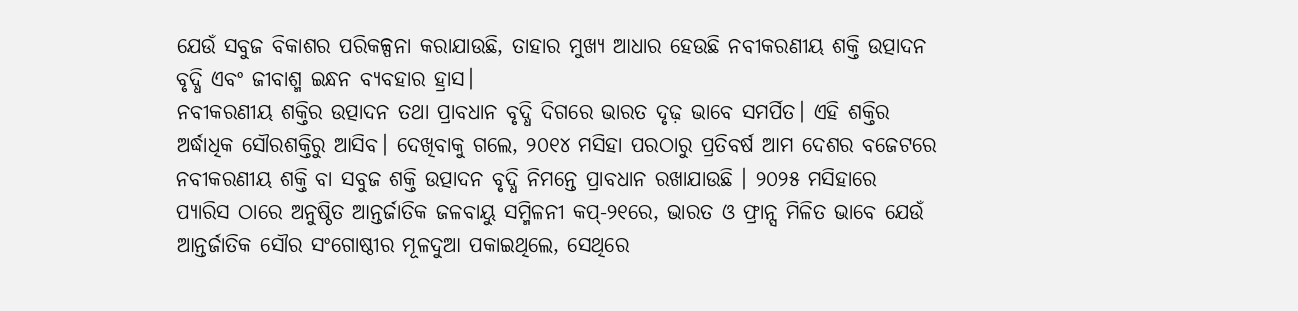ଯେଉଁ ସବୁଜ ବିକାଶର ପରିକଳ୍ପନା କରାଯାଉଛି, ତାହାର ମୁଖ୍ୟ ଆଧାର ହେଉଛି ନବୀକରଣୀୟ ଶକ୍ତି ଉତ୍ପାଦନ ବୃଦ୍ଧି ଏବଂ ଜୀବାଶ୍ମ ଇନ୍ଧନ ବ୍ୟବହାର ହ୍ରାସ।
ନବୀକରଣୀୟ ଶକ୍ତିର ଉତ୍ପାଦନ ତଥା ପ୍ରାବଧାନ ବୃଦ୍ଧି ଦିଗରେ ଭାରତ ଦୃଢ଼ ଭାବେ ସମର୍ପିତ। ଏହି ଶକ୍ତିର ଅର୍ଦ୍ଧାଧିକ ସୌରଶକ୍ତିରୁ ଆସିବ। ଦେଖିବାକୁ ଗଲେ, ୨୦୧୪ ମସିହା ପରଠାରୁ ପ୍ରତିବର୍ଷ ଆମ ଦେଶର ବଜେଟରେ ନବୀକରଣୀୟ ଶକ୍ତି ବା ସବୁଜ ଶକ୍ତି ଉତ୍ପାଦନ ବୃଦ୍ଧି ନିମନ୍ତେ ପ୍ରାବଧାନ ରଖାଯାଉଛି । ୨୦୨୫ ମସିହାରେ ପ୍ୟାରିସ ଠାରେ ଅନୁଷ୍ଠିତ ଆନ୍ତର୍ଜାତିକ ଜଳବାୟୁ ସମ୍ମିଳନୀ କପ୍-୨୧ରେ, ଭାରତ ଓ ଫ୍ରାନ୍ସ ମିଳିତ ଭାବେ ଯେଉଁ ଆନ୍ତର୍ଜାତିକ ସୌର ସଂଗୋଷ୍ଠୀର ମୂଳଦୁଆ ପକାଇଥିଲେ, ସେଥିରେ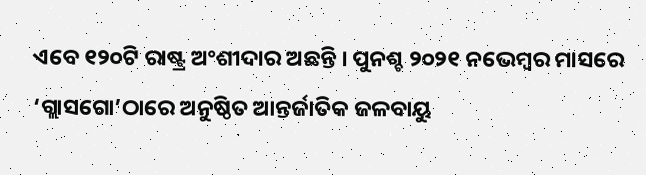ଏବେ ୧୨୦ଟି ରାଷ୍ଟ୍ର ଅଂଶୀଦାର ଅଛନ୍ତି । ପୁନଶ୍ଚ ୨୦୨୧ ନଭେମ୍ବର ମାସରେ ‘ଗ୍ଲାସଗୋ’ଠାରେ ଅନୁଷ୍ଠିତ ଆନ୍ତର୍ଜାତିକ ଜଳବାୟୁ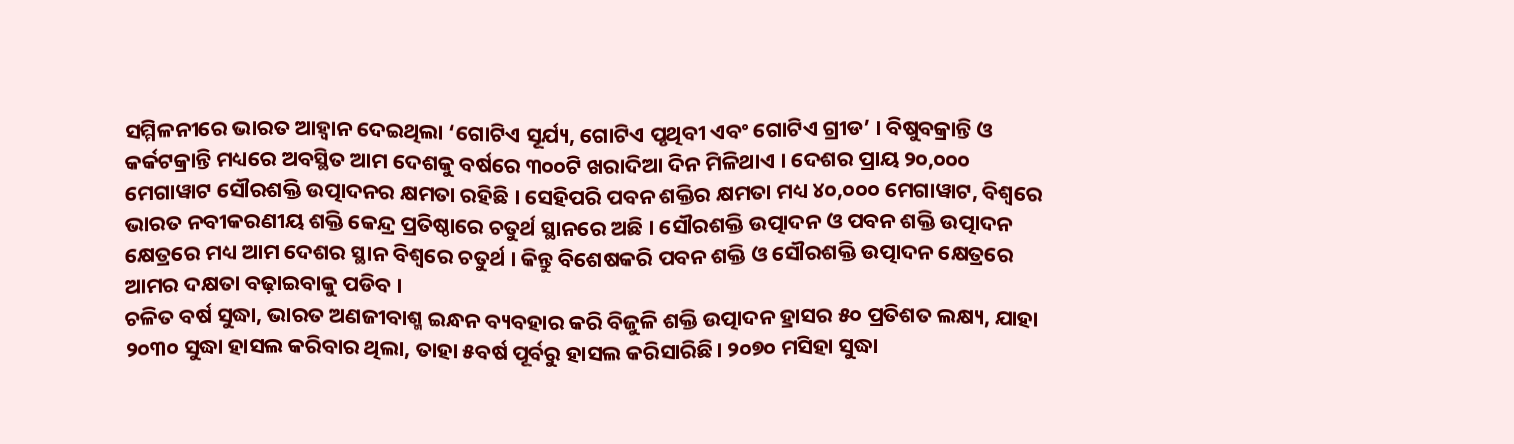ସମ୍ମିଳନୀରେ ଭାରତ ଆହ୍ୱାନ ଦେଇଥିଲା ‘ଗୋଟିଏ ସୂର୍ଯ୍ୟ, ଗୋଟିଏ ପୃଥିବୀ ଏବଂ ଗୋଟିଏ ଗ୍ରୀଡ’ । ବିଷୁବକ୍ରାନ୍ତି ଓ କର୍କଟକ୍ରାନ୍ତି ମଧ୍ୟରେ ଅବସ୍ଥିତ ଆମ ଦେଶକୁ ବର୍ଷରେ ୩୦୦ଟି ଖରାଦିଆ ଦିନ ମିଳିଥାଏ । ଦେଶର ପ୍ରାୟ ୨୦,୦୦୦ ମେଗାୱାଟ ସୌରଶକ୍ତି ଉତ୍ପାଦନର କ୍ଷମତା ରହିଛି । ସେହିପରି ପବନ ଶକ୍ତିର କ୍ଷମତା ମଧ୍ୟ ୪୦,୦୦୦ ମେଗାୱାଟ, ବିଶ୍ୱରେ ଭାରତ ନବୀକରଣୀୟ ଶକ୍ତି କେନ୍ଦ୍ର ପ୍ରତିଷ୍ଠାରେ ଚତୁର୍ଥ ସ୍ଥାନରେ ଅଛି । ସୌରଶକ୍ତି ଉତ୍ପାଦନ ଓ ପବନ ଶକ୍ତି ଉତ୍ପାଦନ କ୍ଷେତ୍ରରେ ମଧ୍ୟ ଆମ ଦେଶର ସ୍ଥାନ ବିଶ୍ୱରେ ଚତୁର୍ଥ । କିନ୍ତୁ ବିଶେଷକରି ପବନ ଶକ୍ତି ଓ ସୌରଶକ୍ତି ଉତ୍ପାଦନ କ୍ଷେତ୍ରରେ ଆମର ଦକ୍ଷତା ବଢ଼ାଇବାକୁ ପଡିବ ।
ଚଳିତ ବର୍ଷ ସୁଦ୍ଧା, ଭାରତ ଅଣଜୀବାଶ୍ମ ଇନ୍ଧନ ବ୍ୟବହାର କରି ବିଜୁଳି ଶକ୍ତି ଉତ୍ପାଦନ ହ୍ରାସର ୫୦ ପ୍ରତିଶତ ଲକ୍ଷ୍ୟ, ଯାହା ୨୦୩୦ ସୁଦ୍ଧା ହାସଲ କରିବାର ଥିଲା, ତାହା ୫ବର୍ଷ ପୂର୍ବରୁ ହାସଲ କରିସାରିଛି। ୨୦୭୦ ମସିହା ସୁଦ୍ଧା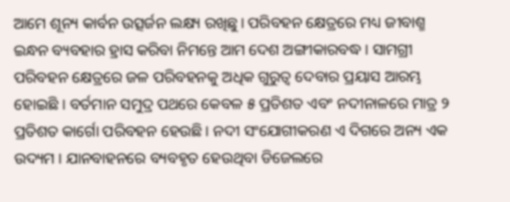ଆମେ ଶୂନ୍ୟ କାର୍ବନ ଉତ୍ସର୍ଜନ ଲକ୍ଷ୍ୟ ରଖିଛୁ। ପରିବହନ କ୍ଷେତ୍ରରେ ମଧ୍ୟ ଜୀବାଶ୍ମ ଇନ୍ଧନ ବ୍ୟବହାର ହ୍ରାସ କରିବା ନିମନ୍ତେ ଆମ ଦେଶ ଅଙ୍ଗୀକାରବଦ୍ଧ । ସାମଗ୍ରୀ ପରିବହନ କ୍ଷେତ୍ରରେ ଜଳ ପରିବହନକୁ ଅଧିକ ଗୁରୁତ୍ୱ ଦେବାର ପ୍ରୟାସ ଆରମ୍ଭ ହୋଇଛି । ବର୍ତମାନ ସମୁଦ୍ର ପଥରେ କେବଳ ୫ ପ୍ରତିଶତ ଏବଂ ନଦୀନାଳରେ ମାତ୍ର ୨ ପ୍ରତିଶତ କାର୍ଗୋ ପରିବହନ ହେଉଛି । ନଦୀ ସଂଯୋଗୀକରଣ ଏ ଦିଗରେ ଅନ୍ୟ ଏକ ଉଦ୍ୟମ । ଯାନବାହନରେ ବ୍ୟବହୃତ ହେଉଥିବା ଡିଜେଲରେ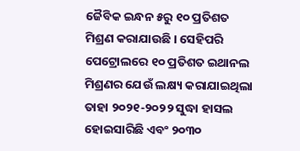ଜୈବିକ ଇନ୍ଧନ ୫ରୁ ୧୦ ପ୍ରତିଶତ ମିଶ୍ରଣ କରାଯାଉଛି । ସେହିପରି ପେଟ୍ରୋଲରେ ୧୦ ପ୍ରତିଶତ ଇଥାନଲ ମିଶ୍ରଣର ଯେଉଁ ଲକ୍ଷ୍ୟ କରାଯାଇଥିଲା ତାହା ୨୦୨୧-୨୦୨୨ ସୁଦ୍ଧା ହାସଲ ହୋଇସାରିଛି ଏବଂ ୨୦୩୦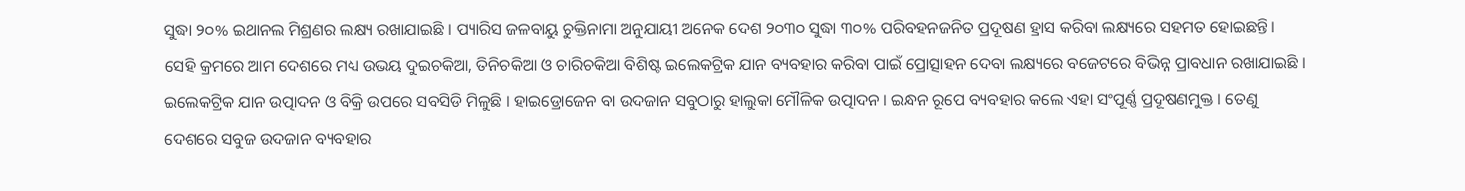ସୁଦ୍ଧା ୨୦% ଇଥାନଲ ମିଶ୍ରଣର ଲକ୍ଷ୍ୟ ରଖାଯାଇଛି । ପ୍ୟାରିସ ଜଳବାୟୁ ଚୁକ୍ତିନାମା ଅନୁଯାୟୀ ଅନେକ ଦେଶ ୨୦୩୦ ସୁଦ୍ଧା ୩୦% ପରିବହନଜନିତ ପ୍ରଦୂଷଣ ହ୍ରାସ କରିବା ଲକ୍ଷ୍ୟରେ ସହମତ ହୋଇଛନ୍ତି। ସେହି କ୍ରମରେ ଆମ ଦେଶରେ ମଧ୍ୟ ଉଭୟ ଦୁଇଚକିଆ, ତିନିଚକିଆ ଓ ଚାରିଚକିଆ ବିଶିଷ୍ଟ ଇଲେକଟ୍ରିକ ଯାନ ବ୍ୟବହାର କରିବା ପାଇଁ ପ୍ରୋତ୍ସାହନ ଦେବା ଲକ୍ଷ୍ୟରେ ବଜେଟରେ ବିଭିନ୍ନ ପ୍ରାବଧାନ ରଖାଯାଇଛି । ଇଲେକଟ୍ରିକ ଯାନ ଉତ୍ପାଦନ ଓ ବିକ୍ରି ଉପରେ ସବସିଡି ମିଳୁଛି । ହାଇଡ୍ରୋଜେନ ବା ଉଦଜାନ ସବୁଠାରୁ ହାଲୁକା ମୌଳିକ ଉତ୍ପାଦନ । ଇନ୍ଧନ ରୂପେ ବ୍ୟବହାର କଲେ ଏହା ସଂପୂର୍ଣ୍ଣ ପ୍ରଦୂଷଣମୁକ୍ତ । ତେଣୁ ଦେଶରେ ସବୁଜ ଉଦଜାନ ବ୍ୟବହାର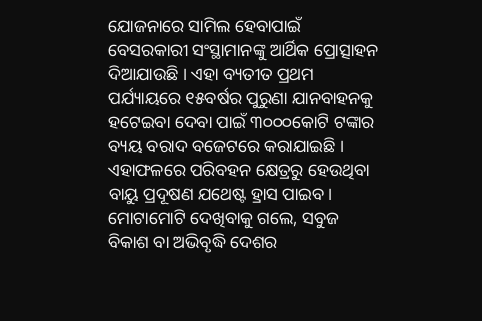ଯୋଜନାରେ ସାମିଲ ହେବାପାଇଁ ବେସରକାରୀ ସଂସ୍ଥାମାନଙ୍କୁ ଆର୍ଥିକ ପ୍ରୋତ୍ସାହନ ଦିଆଯାଉଛି । ଏହା ବ୍ୟତୀତ ପ୍ରଥମ ପର୍ଯ୍ୟାୟରେ ୧୫ବର୍ଷର ପୁରୁଣା ଯାନବାହନକୁ ହଟେଇବା ଦେବା ପାଇଁ ୩୦୦୦କୋଟି ଟଙ୍କାର ବ୍ୟୟ ବରାଦ ବଜେଟରେ କରାଯାଇଛି । ଏହାଫଳରେ ପରିବହନ କ୍ଷେତ୍ରରୁ ହେଉଥିବା ବାୟୁ ପ୍ରଦୂଷଣ ଯଥେଷ୍ଟ ହ୍ରାସ ପାଇବ।
ମୋଟାମୋଟି ଦେଖିବାକୁ ଗଲେ, ସବୁଜ ବିକାଶ ବା ଅଭିବୃଦ୍ଧି ଦେଶର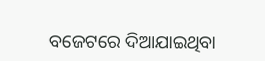ବଜେଟରେ ଦିଆଯାଇଥିବା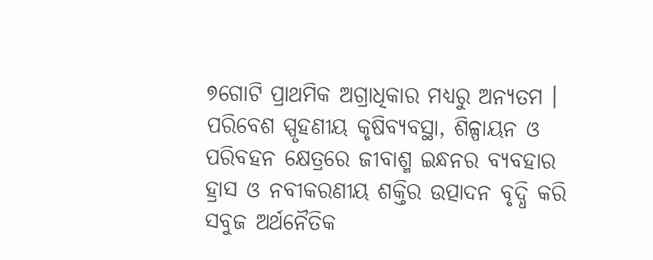୭ଗୋଟି ପ୍ରାଥମିକ ଅଗ୍ରାଧିକାର ମଧ୍ୟରୁ ଅନ୍ୟତମ । ପରିବେଶ ସ୍ପୃହଣୀୟ କୃଷିବ୍ୟବସ୍ଥା, ଶିଳ୍ପାୟନ ଓ ପରିବହନ କ୍ଷେତ୍ରରେ ଜୀବାଶ୍ମ ଇନ୍ଧନର ବ୍ୟବହାର ହ୍ରାସ ଓ ନବୀକରଣୀୟ ଶକ୍ତିର ଉତ୍ପାଦନ ବୃଦ୍ଧି କରି ସବୁଜ ଅର୍ଥନୈତିକ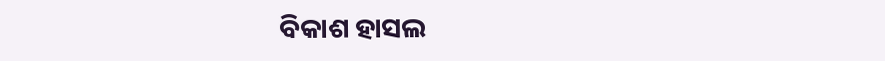ବିକାଶ ହାସଲ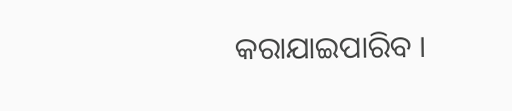କରାଯାଇପାରିବ ।